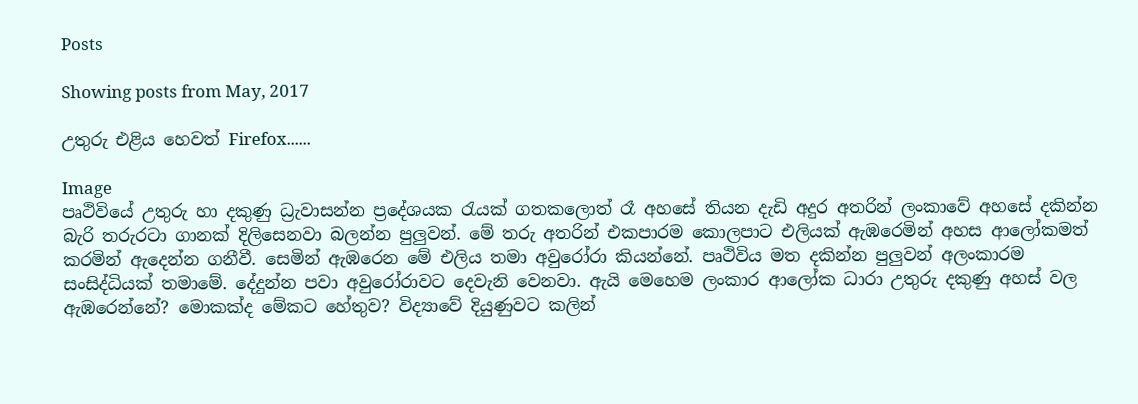Posts

Showing posts from May, 2017

උතුරු එළිය හෙවත් Firefox......

Image
පෘථිවියේ උතුරු හා දකුණු ධ්‍රැවාසන්න ප්‍රදේශයක රැයක් ගතකලොත් රෑ අහසේ තියන දැඩි අදුර අතරින් ලංකාවේ අහසේ දකින්න බැරි තරුරටා ගානක් දිලිසෙනවා බලන්න පුලුවන්. මේ තරු අතරින් එකපාරම කොලපාට එලියක් ඇඹරෙමින් අහස ආලෝකමත් කරමින් ඇදෙන්න ගනීවී. සෙමින් ඇඹරෙන මේ එලිය තමා අවුරෝරා කියන්නේ. පෘථිවිය මත දකින්න පුලුවන් අලංකාරම සංසිද්ධියක් තමාමේ. දේදුන්න පවා අවුරෝරාවට දෙවැනි වෙනවා. ඇයි මෙහෙම ලංකාර ආලෝක ධාරා උතුරු දකුණු අහස් වල ඇඹරෙන්නේ? මොකක්ද මේකට හේතුව? විද්‍යාවේ දියුණුවට කලින්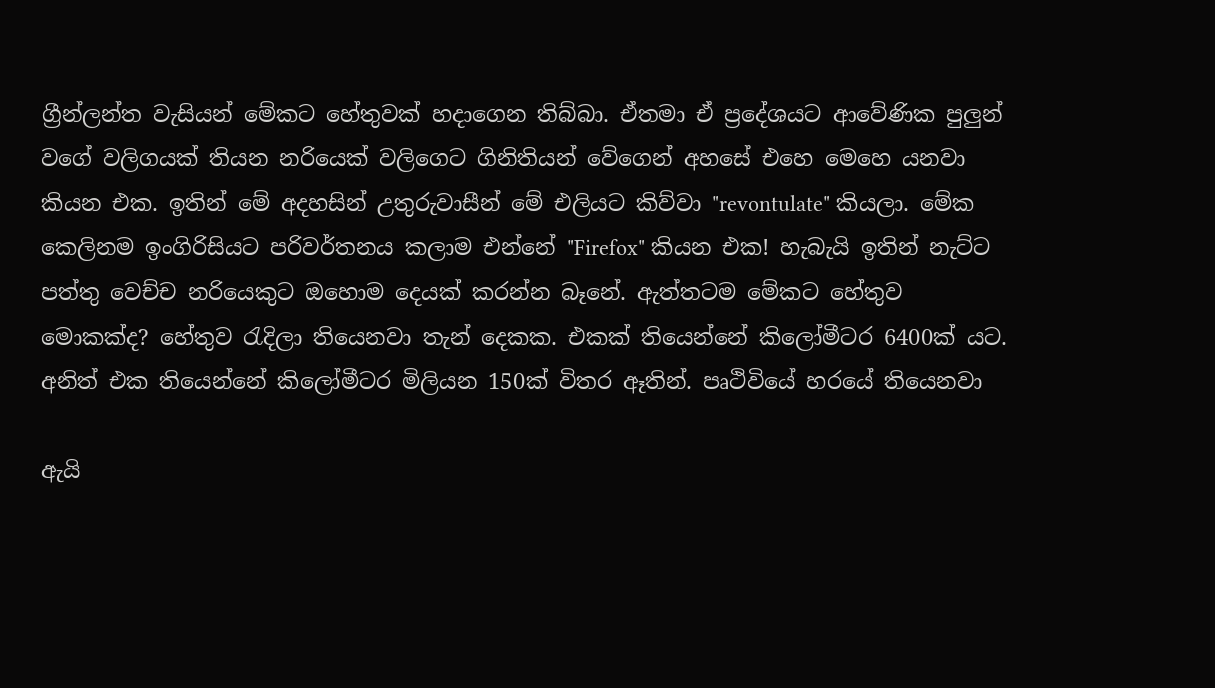ග්‍රීන්ලන්ත වැසියන් මේකට හේතුවක් හදාගෙන තිබ්බා. ඒතමා ඒ ප්‍රදේශයට ආවේණික පුලුන් වගේ වලිගයක් තියන නරියෙක් වලිගෙට ගිනිතියන් වේගෙන් අහසේ එහෙ මෙහෙ යනවා කියන එක. ඉතින් මේ අදහසින් උතුරුවාසීන් මේ එලියට කිව්වා "revontulate" කියලා. මේක කෙලිනම ඉංගිරිසියට පරිවර්තනය කලාම එන්නේ "Firefox" කියන එක! හැබැයි ඉතින් නැට්ට පත්තු වෙච්ච නරියෙකුට ඔහොම දෙයක් කරන්න බෑනේ. ඇත්තටම මේකට හේතුව මොකක්ද? හේතුව රැදිලා තියෙනවා තැන් දෙකක. එකක් තියෙන්නේ කිලෝමීටර 6400ක් යට. අනිත් එක තියෙන්නේ කිලෝමීටර මිලියන 150ක් විතර ඈතින්. පෘථිවියේ හරයේ තියෙනවා

ඇයි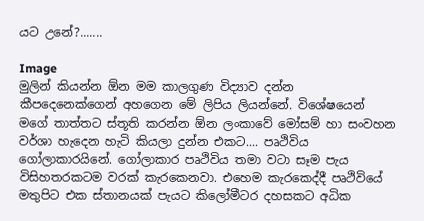යට උනේ?.......

Image
මුලින් කියන්න ඕන මම කාලගුණ විද්‍යාව දන්න කීපදෙනෙක්ගෙන් අහගෙන මේ ලිපිය ලියන්නේ. විශේෂයෙන් මගේ තාත්තට ස්තූති කරන්න ඕන ලංකාවේ මෝසම් හා සංවහන වර්ශා හැදෙන හැටි කියලා දුන්න එකට.... පෘථිවිය ගෝලාකාරයිනේ. ගෝලාකාර පෘථිවිය තමා වටා සෑම පැය විසිහතරකටම වරක් කැරකෙනවා. එහෙම කැරකෙද්දී පෘථිවියේ මතුපිට එක ස්තානයක් පැයට කිලෝමීටර දහසකට අධික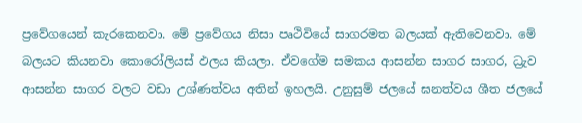ප්‍රවේගයෙන් කැරකෙනවා. මේ ප්‍රවේගය නිසා පෘථිවියේ සාගරමත බලයක් ඇතිවෙනවා. මේ බලයට කියනවා කොරෝලියස් ඵලය කියලා. ඒවගේම සමකය ආසන්න සාගර සාගර, ධ්‍රැව ආසන්න සාගර වලට වඩා උශ්ණත්වය අතින් ඉහලයි. උනුසුම් ජලයේ ඝනත්වය ශීත ජලයේ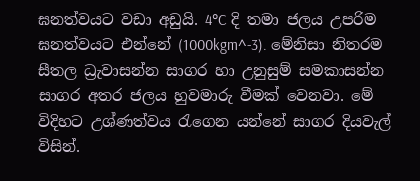ඝනත්වයට වඩා අඩුයි. 4°C දි තමා ජලය උපරිම ඝනත්වයට එන්නේ (1000kgm^-3). මේනිසා නිතරම සීතල ධ්‍රැවාසන්න සාගර හා උනුසුම් සමකාසන්න සාගර අතර ජලය හුවමාරු වීමක් වෙනවා. මේ විදිහට උශ්ණත්වය රැගෙන යන්නේ සාගර දියවැල් විසින්.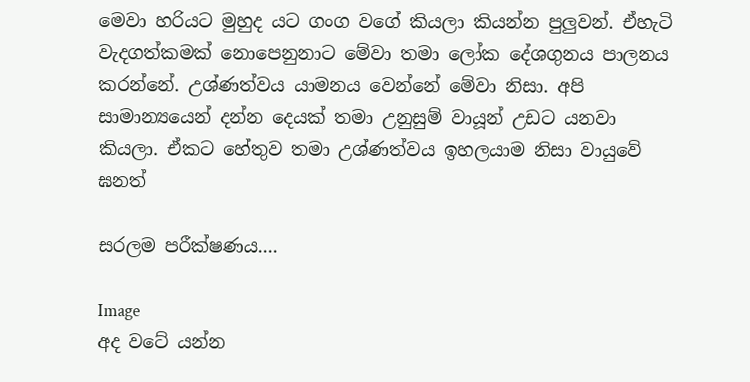මෙවා හරියට මුහුද යට ගංග වගේ කියලා කියන්න පුලුවන්. ඒහැටි වැදගත්කමක් නොපෙනුනාට මේවා තමා ලෝක දේශගුනය පාලනය කරන්නේ. උශ්ණත්වය යාමනය වෙන්නේ මේවා නිසා. අපි සාමාන්‍යයෙන් දන්න දෙයක් තමා උනුසුම් වායූන් උඩට යනවා කියලා. ඒකට හේතුව තමා උශ්ණත්වය ඉහලයාම නිසා වායුවේ ඝනත්

සරලම පරීක්ෂණය....

Image
අද වටේ යන්න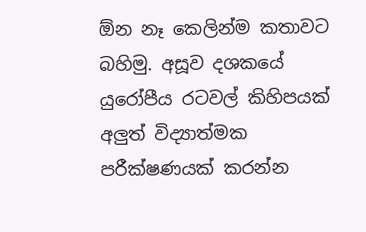ඕන නෑ කෙලින්ම කතාවට බහිමු. අසූව දශකයේ යුරෝපීය රටවල් කිහිපයක් අලුත් විද්‍යාත්මක පරීක්ෂණයක් කරන්න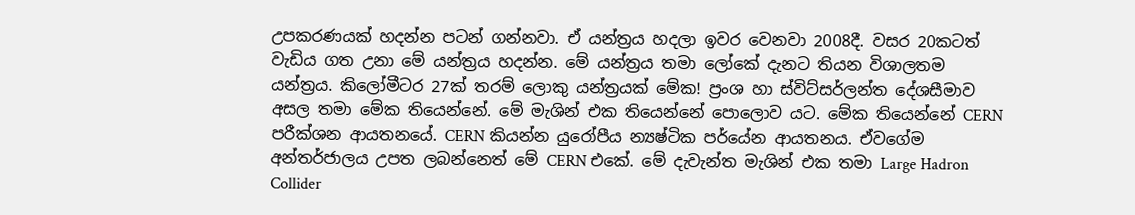උපකරණයක් හදන්න පටන් ගන්නවා. ඒ යන්ත්‍රය හදලා ඉවර වෙනවා 2008දී. වසර 20කටත් වැඩිය ගත උනා මේ යන්ත්‍රය හදන්න. මේ යන්ත්‍රය තමා ලෝකේ දැනට තියන විශාලතම යන්ත්‍රය. කිලෝමීටර 27ක් තරම් ලොකු යන්ත්‍රයක් මේක! ප්‍රංශ හා ස්විට්සර්ලන්ත දේශසීමාව අසල තමා මේක තියෙන්නේ. මේ මැශින් එක තියෙන්නේ පොලොව යට. මේක තියෙන්නේ CERN පරීක්ශන ආයතනයේ. CERN කියන්න යුරෝපීය න්‍යෂ්ටික පර්යේන ආයතනය. ඒවගේම අන්තර්ජාලය උපත ලබන්නෙත් මේ CERN එකේ. මේ දැවැන්ත මැශින් එක තමා Large Hadron Collider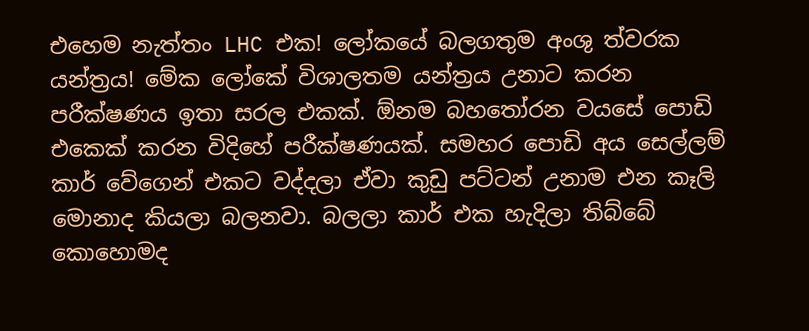එහෙම නැත්තං LHC එක! ලෝකයේ බලගතුම අංශු ත්වරක යන්ත්‍රය! මේක ලෝකේ විශාලතම යන්ත්‍රය උනාට කරන පරීක්ෂණය ඉතා සරල එකක්. ඕනම බහතෝරන වයසේ පොඩි එකෙක් කරන විදිහේ පරීක්ෂණයක්. සමහර පොඩි අය සෙල්ලම් කාර් වේගෙන් එකට වද්දලා ඒවා කුඩු පට්ටන් උනාම එන කෑලි මොනාද කියලා බලනවා. බලලා කාර් එක හැදිලා තිබ්බේ කොහොමද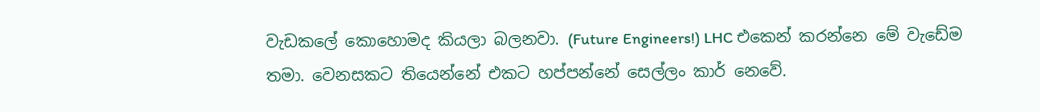වැඩකලේ කොහොමද කියලා බලනවා. (Future Engineers!) LHC එකෙන් කරන්නෙ මේ වැඩේම තමා. වෙනසකට තියෙන්නේ එකට හප්පන්නේ සෙල්ලං කාර් නෙවේ.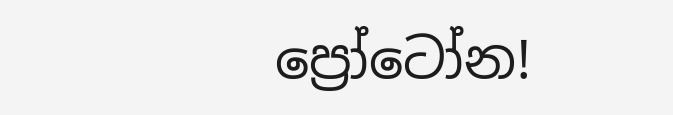ප්‍රෝටෝන!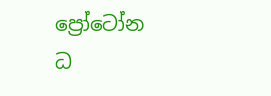ප්‍රෝටෝන ධ